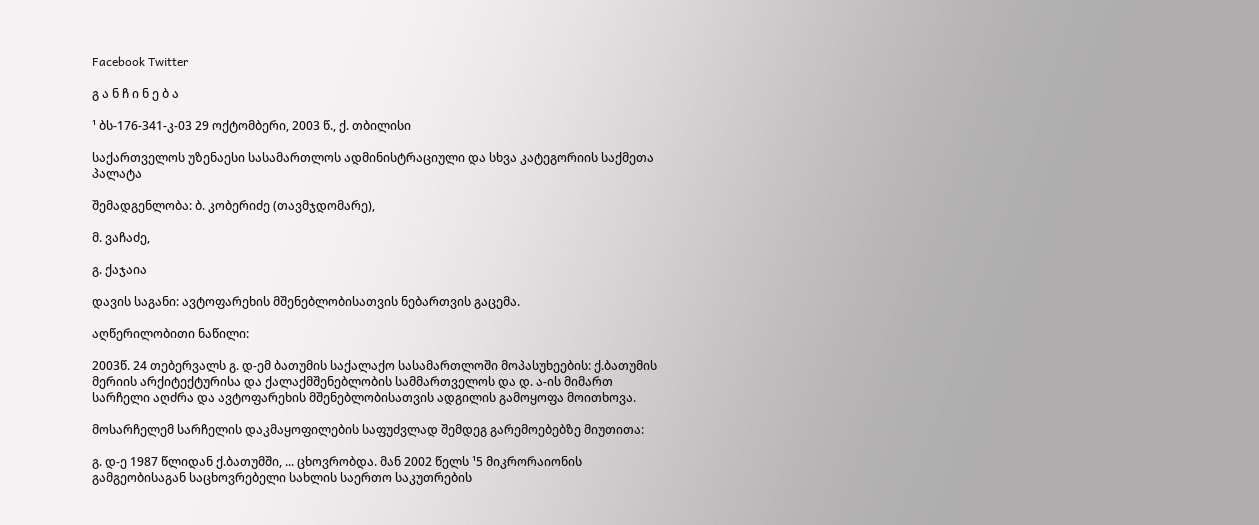Facebook Twitter

გ ა ნ ჩ ი ნ ე ბ ა

¹ ბს-176-341-კ-03 29 ოქტომბერი, 2003 წ., ქ. თბილისი

საქართველოს უზენაესი სასამართლოს ადმინისტრაციული და სხვა კატეგორიის საქმეთა პალატა

შემადგენლობა: ბ. კობერიძე (თავმჯდომარე),

მ. ვაჩაძე,

გ. ქაჯაია

დავის საგანი: ავტოფარეხის მშენებლობისათვის ნებართვის გაცემა.

აღწერილობითი ნაწილი:

2003წ. 24 თებერვალს გ. დ-ემ ბათუმის საქალაქო სასამართლოში მოპასუხეების: ქ.ბათუმის მერიის არქიტექტურისა და ქალაქმშენებლობის სამმართველოს და დ. ა-ის მიმართ სარჩელი აღძრა და ავტოფარეხის მშენებლობისათვის ადგილის გამოყოფა მოითხოვა.

მოსარჩელემ სარჩელის დაკმაყოფილების საფუძვლად შემდეგ გარემოებებზე მიუთითა:

გ. დ-ე 1987 წლიდან ქ.ბათუმში, ... ცხოვრობდა. მან 2002 წელს ¹5 მიკრორაიონის გამგეობისაგან საცხოვრებელი სახლის საერთო საკუთრების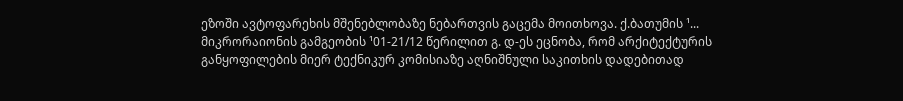ეზოში ავტოფარეხის მშენებლობაზე ნებართვის გაცემა მოითხოვა. ქ.ბათუმის ¹... მიკრორაიონის გამგეობის ¹01-21/12 წერილით გ. დ-ეს ეცნობა, რომ არქიტექტურის განყოფილების მიერ ტექნიკურ კომისიაზე აღნიშნული საკითხის დადებითად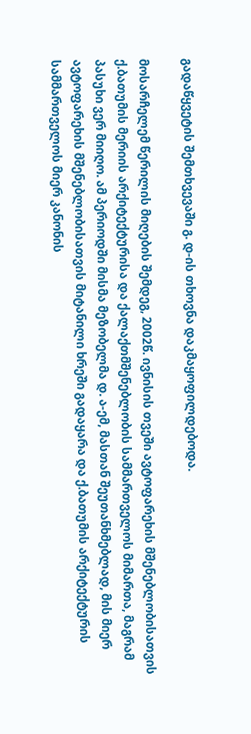გადაწყვეტის შემთხვევაში გ. დ-ის თხოვნა დაკმაყოფილდებოდა.

მოსარჩელემ წერილის მიღების შემდეგ, 2002წ. ივნისის თვეში ავტოფარეხის მშენებლობისათვის ქ.ბათუმის მერიის არქიტექტურისა და ქალაქთმშენებლობის სამმართველოს მიმართა, მაგრამ პასუხი ვერ მიიღო. ამ პერიოდში მისმა მეზობელმა დ. ა-ემ, მასთან შეუთანხმებლად, მის მიერ ავტოფარეხის მშენებლობისათვის მიტანილი ხრეში გადაყარა და ქ.ბათუმის არქიტექტურის სამმართველოს მიერ კანონის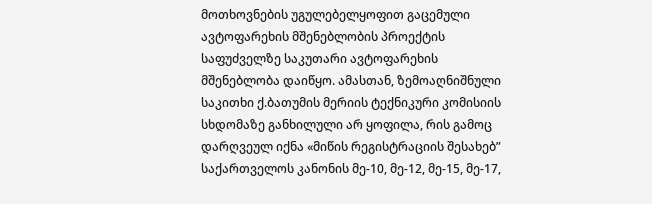მოთხოვნების უგულებელყოფით გაცემული ავტოფარეხის მშენებლობის პროექტის საფუძველზე საკუთარი ავტოფარეხის მშენებლობა დაიწყო. ამასთან, ზემოაღნიშნული საკითხი ქ.ბათუმის მერიის ტექნიკური კომისიის სხდომაზე განხილული არ ყოფილა, რის გამოც დარღვეულ იქნა «მიწის რეგისტრაციის შესახებ” საქართველოს კანონის მე-10, მე-12, მე-15, მე-17,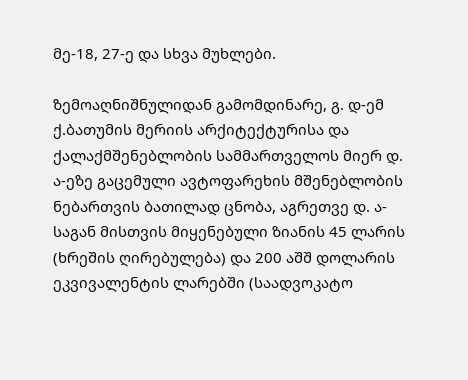მე-18, 27-ე და სხვა მუხლები.

ზემოაღნიშნულიდან გამომდინარე, გ. დ-ემ ქ.ბათუმის მერიის არქიტექტურისა და ქალაქმშენებლობის სამმართველოს მიერ დ. ა-ეზე გაცემული ავტოფარეხის მშენებლობის ნებართვის ბათილად ცნობა, აგრეთვე დ. ა-საგან მისთვის მიყენებული ზიანის 45 ლარის (ხრეშის ღირებულება) და 200 აშშ დოლარის ეკვივალენტის ლარებში (საადვოკატო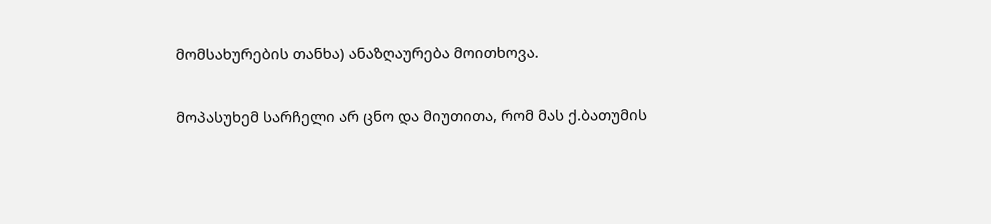მომსახურების თანხა) ანაზღაურება მოითხოვა.

მოპასუხემ სარჩელი არ ცნო და მიუთითა, რომ მას ქ.ბათუმის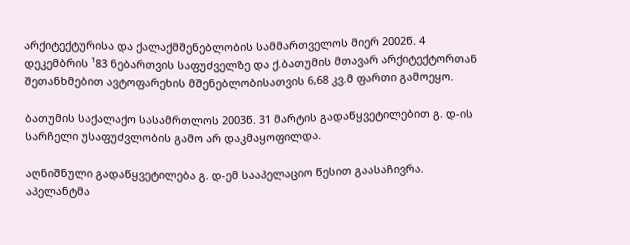არქიტექტურისა და ქალაქმშენებლობის სამმართველოს მიერ 2002წ. 4 დეკემბრის ¹83 ნებართვის საფუძველზე და ქ.ბათუმის მთავარ არქიტექტორთან შეთანხმებით ავტოფარეხის მშენებლობისათვის 6,68 კვ.მ ფართი გამოეყო.

ბათუმის საქალაქო სასამრთლოს 2003წ. 31 მარტის გადაწყვეტილებით გ. დ-ის სარჩელი უსაფუძვლობის გამო არ დაკმაყოფილდა.

აღნიშნული გადაწყვეტილება გ. დ-ემ სააპელაციო წესით გაასაჩივრა. აპელანტმა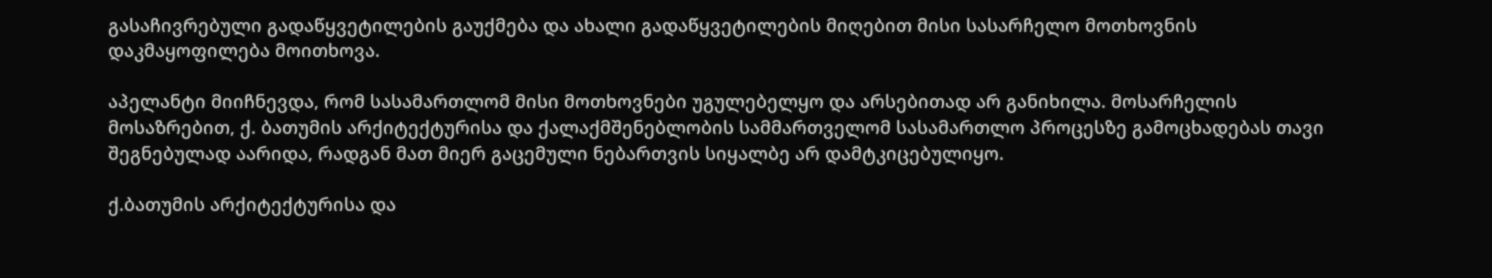გასაჩივრებული გადაწყვეტილების გაუქმება და ახალი გადაწყვეტილების მიღებით მისი სასარჩელო მოთხოვნის დაკმაყოფილება მოითხოვა.

აპელანტი მიიჩნევდა, რომ სასამართლომ მისი მოთხოვნები უგულებელყო და არსებითად არ განიხილა. მოსარჩელის მოსაზრებით, ქ. ბათუმის არქიტექტურისა და ქალაქმშენებლობის სამმართველომ სასამართლო პროცესზე გამოცხადებას თავი შეგნებულად აარიდა, რადგან მათ მიერ გაცემული ნებართვის სიყალბე არ დამტკიცებულიყო.

ქ.ბათუმის არქიტექტურისა და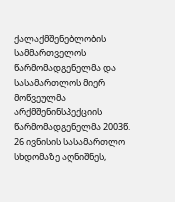ქალაქმშენებლობის სამმართველოს წარმომადგენელმა და სასამართლოს მიერ მოწვეულმა არქმშენინსპექციის წარმომადგენელმა 2003წ. 26 ივნისის სასამართლო სხდომაზე აღნიშნეს,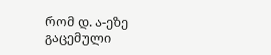რომ დ. ა-ეზე გაცემული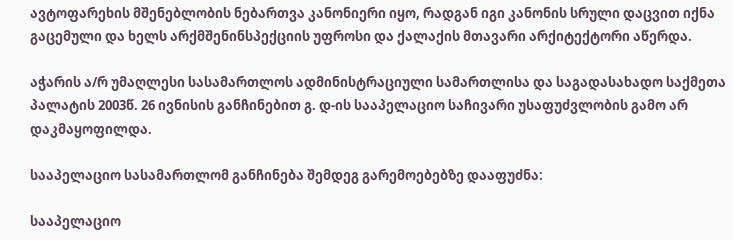ავტოფარეხის მშენებლობის ნებართვა კანონიერი იყო, რადგან იგი კანონის სრული დაცვით იქნა გაცემული და ხელს არქმშენინსპექციის უფროსი და ქალაქის მთავარი არქიტექტორი აწერდა.

აჭარის ა/რ უმაღლესი სასამართლოს ადმინისტრაციული სამართლისა და საგადასახადო საქმეთა პალატის 2003წ. 26 ივნისის განჩინებით გ. დ-ის სააპელაციო საჩივარი უსაფუძვლობის გამო არ დაკმაყოფილდა.

სააპელაციო სასამართლომ განჩინება შემდეგ გარემოებებზე დააფუძნა:

სააპელაციო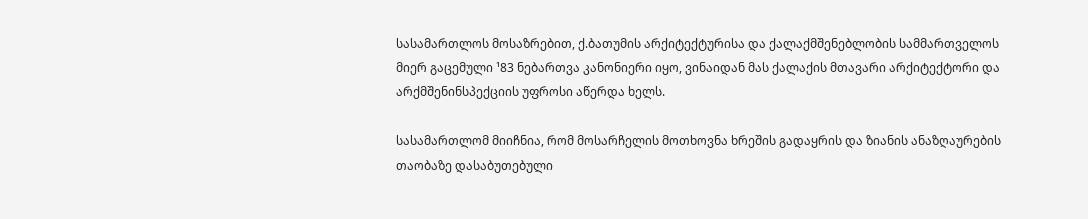სასამართლოს მოსაზრებით, ქ.ბათუმის არქიტექტურისა და ქალაქმშენებლობის სამმართველოს მიერ გაცემული ¹83 ნებართვა კანონიერი იყო, ვინაიდან მას ქალაქის მთავარი არქიტექტორი და არქმშენინსპექციის უფროსი აწერდა ხელს.

სასამართლომ მიიჩნია, რომ მოსარჩელის მოთხოვნა ხრეშის გადაყრის და ზიანის ანაზღაურების თაობაზე დასაბუთებული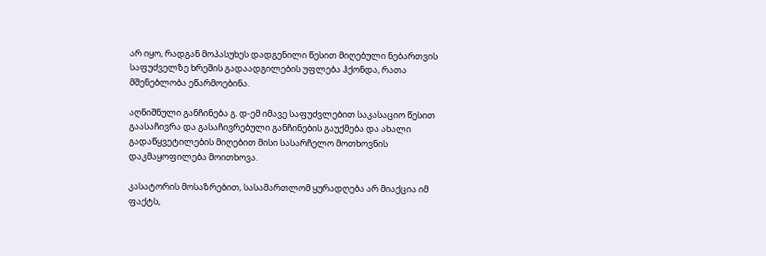არ იყო, რადგან მოპასუხეს დადგენილი წესით მიღებული ნებართვის საფუძველზე ხრეშის გადაადგილების უფლება ჰქონდა, რათა მშენებლობა ეწარმოებინა.

აღნიშნული განჩინება გ. დ-ემ იმავე საფუძვლებით საკასაციო წესით გაასაჩივრა და გასაჩივრებული განჩინების გაუქმება და ახალი გადაწყვეტილების მიღებით მისი სასარჩელო მოთხოვნის დაკმაყოფილება მოითხოვა.

კასატორის მოსაზრებით, სასამართლომ ყურადღება არ მიაქცია იმ ფაქტს,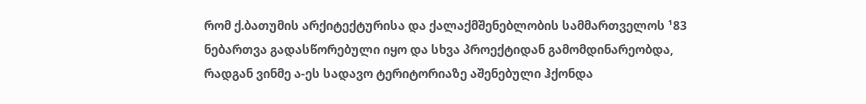რომ ქ.ბათუმის არქიტექტურისა და ქალაქმშენებლობის სამმართველოს ¹83 ნებართვა გადასწორებული იყო და სხვა პროექტიდან გამომდინარეობდა, რადგან ვინმე ა-ეს სადავო ტერიტორიაზე აშენებული ჰქონდა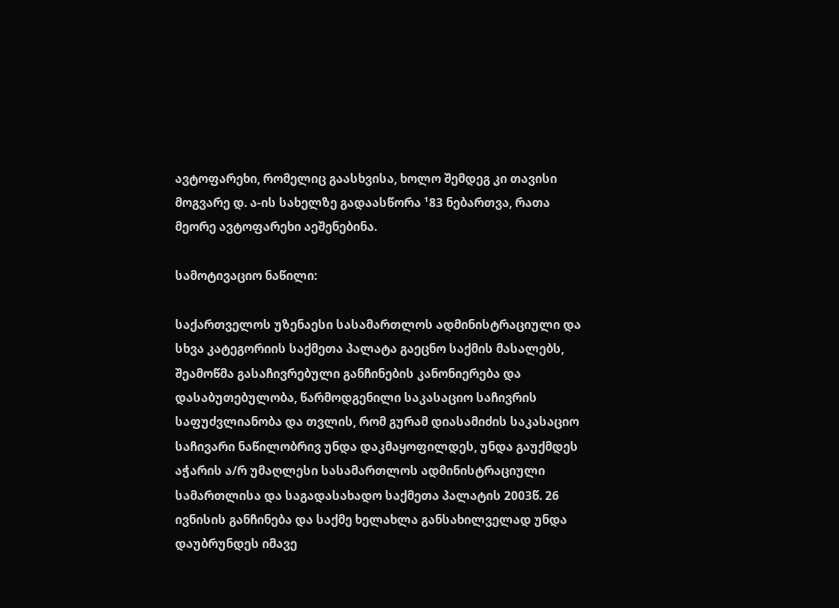ავტოფარეხი, რომელიც გაასხვისა, ხოლო შემდეგ კი თავისი მოგვარე დ. ა-ის სახელზე გადაასწორა ¹83 ნებართვა, რათა მეორე ავტოფარეხი აეშენებინა.

სამოტივაციო ნაწილი:

საქართველოს უზენაესი სასამართლოს ადმინისტრაციული და სხვა კატეგორიის საქმეთა პალატა გაეცნო საქმის მასალებს, შეამოწმა გასაჩივრებული განჩინების კანონიერება და დასაბუთებულობა, წარმოდგენილი საკასაციო საჩივრის საფუძვლიანობა და თვლის, რომ გურამ დიასამიძის საკასაციო საჩივარი ნაწილობრივ უნდა დაკმაყოფილდეს, უნდა გაუქმდეს აჭარის ა/რ უმაღლესი სასამართლოს ადმინისტრაციული სამართლისა და საგადასახადო საქმეთა პალატის 2003წ. 26 ივნისის განჩინება და საქმე ხელახლა განსახილველად უნდა დაუბრუნდეს იმავე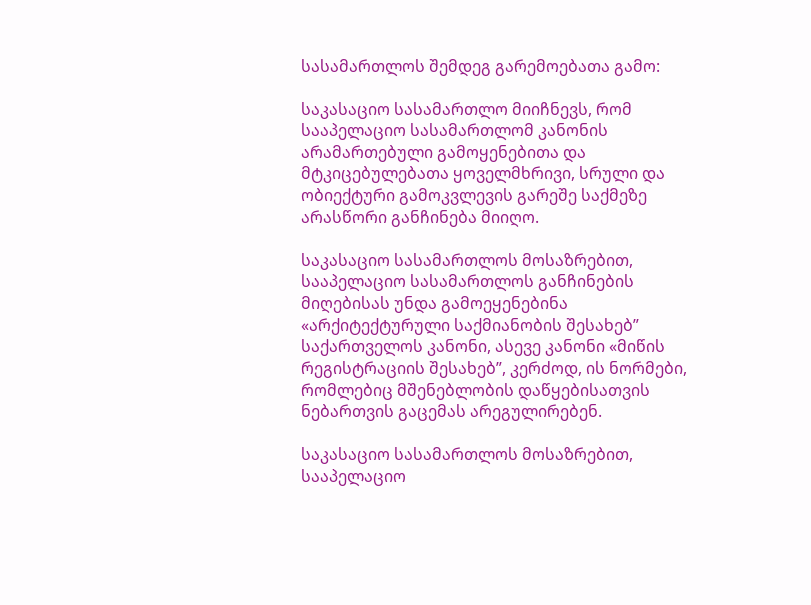სასამართლოს შემდეგ გარემოებათა გამო:

საკასაციო სასამართლო მიიჩნევს, რომ სააპელაციო სასამართლომ კანონის არამართებული გამოყენებითა და მტკიცებულებათა ყოველმხრივი, სრული და ობიექტური გამოკვლევის გარეშე საქმეზე არასწორი განჩინება მიიღო.

საკასაციო სასამართლოს მოსაზრებით, სააპელაციო სასამართლოს განჩინების მიღებისას უნდა გამოეყენებინა «არქიტექტურული საქმიანობის შესახებ” საქართველოს კანონი, ასევე კანონი «მიწის რეგისტრაციის შესახებ”, კერძოდ, ის ნორმები, რომლებიც მშენებლობის დაწყებისათვის ნებართვის გაცემას არეგულირებენ.

საკასაციო სასამართლოს მოსაზრებით, სააპელაციო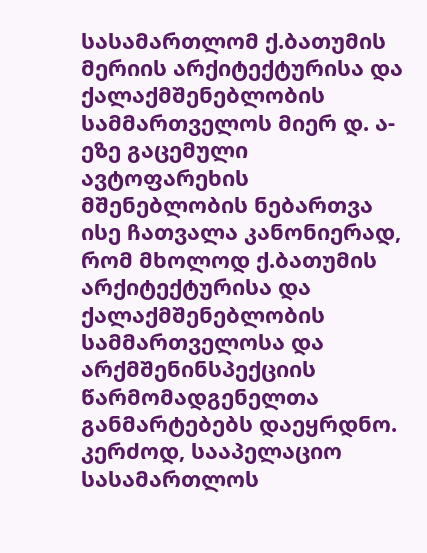სასამართლომ ქ.ბათუმის მერიის არქიტექტურისა და ქალაქმშენებლობის სამმართველოს მიერ დ. ა-ეზე გაცემული ავტოფარეხის მშენებლობის ნებართვა ისე ჩათვალა კანონიერად, რომ მხოლოდ ქ.ბათუმის არქიტექტურისა და ქალაქმშენებლობის სამმართველოსა და არქმშენინსპექციის წარმომადგენელთა განმარტებებს დაეყრდნო. კერძოდ, სააპელაციო სასამართლოს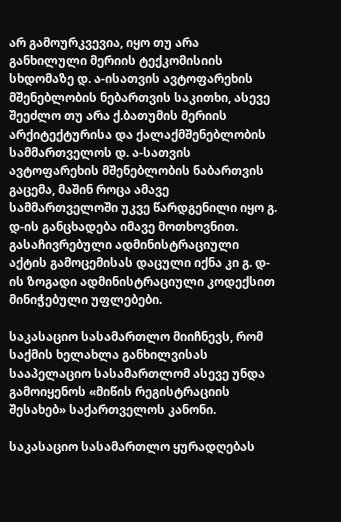არ გამოურკვევია, იყო თუ არა განხილული მერიის ტექკომისიის სხდომაზე დ. ა-ისათვის ავტოფარეხის მშენებლობის ნებართვის საკითხი, ასევე შეეძლო თუ არა ქ.ბათუმის მერიის არქიტექტურისა და ქალაქმშენებლობის სამმართველოს დ. ა-სათვის ავტოფარეხის მშენებლობის ნაბართვის გაცემა, მაშინ როცა ამავე სამმართველოში უკვე წარდგენილი იყო გ. დ-ის განცხადება იმავე მოთხოვნით. გასაჩივრებული ადმინისტრაციული აქტის გამოცემისას დაცული იქნა კი გ. დ-ის ზოგადი ადმინისტრაციული კოდექსით მინიჭებული უფლებები.

საკასაციო სასამართლო მიიჩნევს, რომ საქმის ხელახლა განხილვისას სააპელაციო სასამართლომ ასევე უნდა გამოიყენოს «მიწის რეგისტრაციის შესახებ» საქართველოს კანონი.

საკასაციო სასამართლო ყურადღებას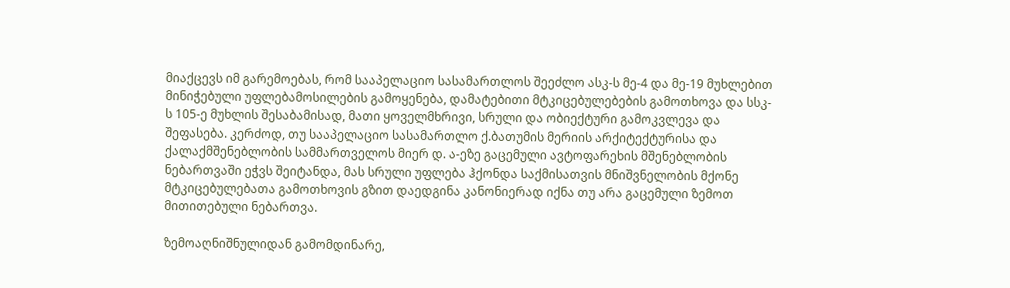მიაქცევს იმ გარემოებას, რომ სააპელაციო სასამართლოს შეეძლო ასკ-ს მე-4 და მე-19 მუხლებით მინიჭებული უფლებამოსილების გამოყენება, დამატებითი მტკიცებულებების გამოთხოვა და სსკ-ს 105-ე მუხლის შესაბამისად, მათი ყოველმხრივი, სრული და ობიექტური გამოკვლევა და შეფასება. კერძოდ, თუ სააპელაციო სასამართლო ქ.ბათუმის მერიის არქიტექტურისა და ქალაქმშენებლობის სამმართველოს მიერ დ. ა-ეზე გაცემული ავტოფარეხის მშენებლობის ნებართვაში ეჭვს შეიტანდა, მას სრული უფლება ჰქონდა საქმისათვის მნიშვნელობის მქონე მტკიცებულებათა გამოთხოვის გზით დაედგინა კანონიერად იქნა თუ არა გაცემული ზემოთ მითითებული ნებართვა.

ზემოაღნიშნულიდან გამომდინარე,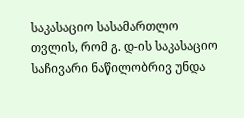საკასაციო სასამართლო თვლის, რომ გ. დ-ის საკასაციო საჩივარი ნაწილობრივ უნდა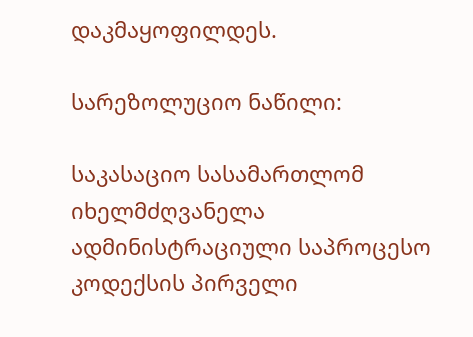დაკმაყოფილდეს.

სარეზოლუციო ნაწილი:

საკასაციო სასამართლომ იხელმძღვანელა ადმინისტრაციული საპროცესო კოდექსის პირველი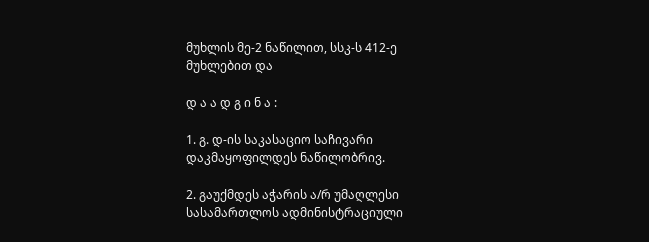მუხლის მე-2 ნაწილით, სსკ-ს 412-ე მუხლებით და

დ ა ა დ გ ი ნ ა :

1. გ. დ-ის საკასაციო საჩივარი დაკმაყოფილდეს ნაწილობრივ.

2. გაუქმდეს აჭარის ა/რ უმაღლესი სასამართლოს ადმინისტრაციული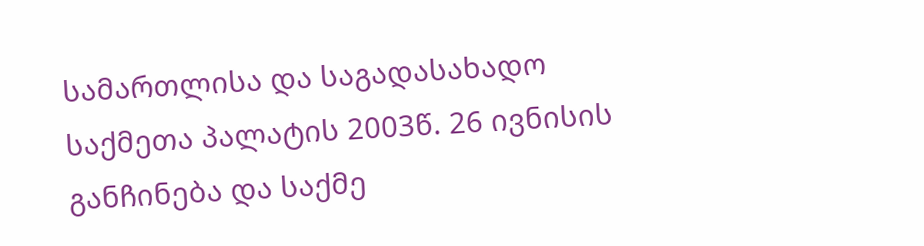სამართლისა და საგადასახადო საქმეთა პალატის 2003წ. 26 ივნისის განჩინება და საქმე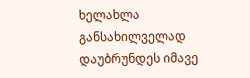ხელახლა განსახილველად დაუბრუნდეს იმავე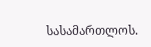სასამართლოს.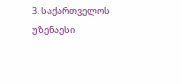3. საქართველოს უზენაესი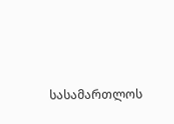სასამართლოს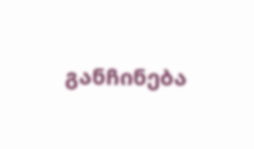განჩინება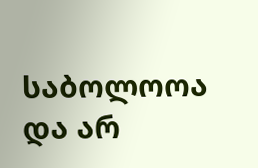საბოლოოა და არ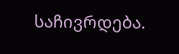საჩივრდება.